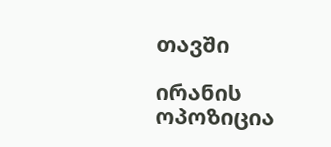თავში

ირანის ოპოზიცია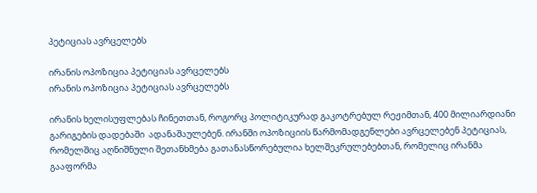პეტიციას ავრცელებს

ირანის ოპოზიცია პეტიციას ავრცელებს
ირანის ოპოზიცია პეტიციას ავრცელებს

ირანის ხელისუფლებას ჩინეთთან, როგორც პოლიტიკურად გაკოტრებულ რეჟიმთან, 400 მილიარდიანი გარიგების დადებაში  ადანაშაულებენ. ირანში ოპოზიციის წარმომადგენლები ავრცელებენ პეტიციას, რომელშიც აღნიშნული შეთანხმება გათანასწორებულია ხელშეკრულებებთან, რომელიც ირანმა გააფორმა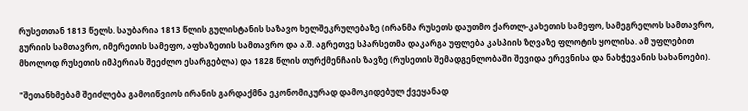რუსეთთან 1813 წელს. საუბარია 1813 წლის გულისტანის საზავო ხელშეკრულებაზე (ირანმა რუსეთს დაუთმო ქართლ-კახეთის სამეფო, სამეგრელოს სამთავრო, გურიის სამთავრო, იმერეთის სამეფო, აფხაზეთის სამთავრო და ა.შ. აგრეთვე სპარსეთმა დაკარგა უფლება კასპიის ზღვაზე ფლოტის ყოლისა. ამ უფლებით მხოლოდ რუსეთის იმპერიას შეეძლო ესარგებლა) და 1828 წლის თურქმენჩაის ზავზე (რუსეთის შემადგენლობაში შევიდა ერევნისა და ნახჭევანის სახანოები).

"შეთანხმებამ შეიძლება გამოიწვიოს ირანის გარდაქმნა ეკონომიკურად დამოკიდებულ ქვეყანად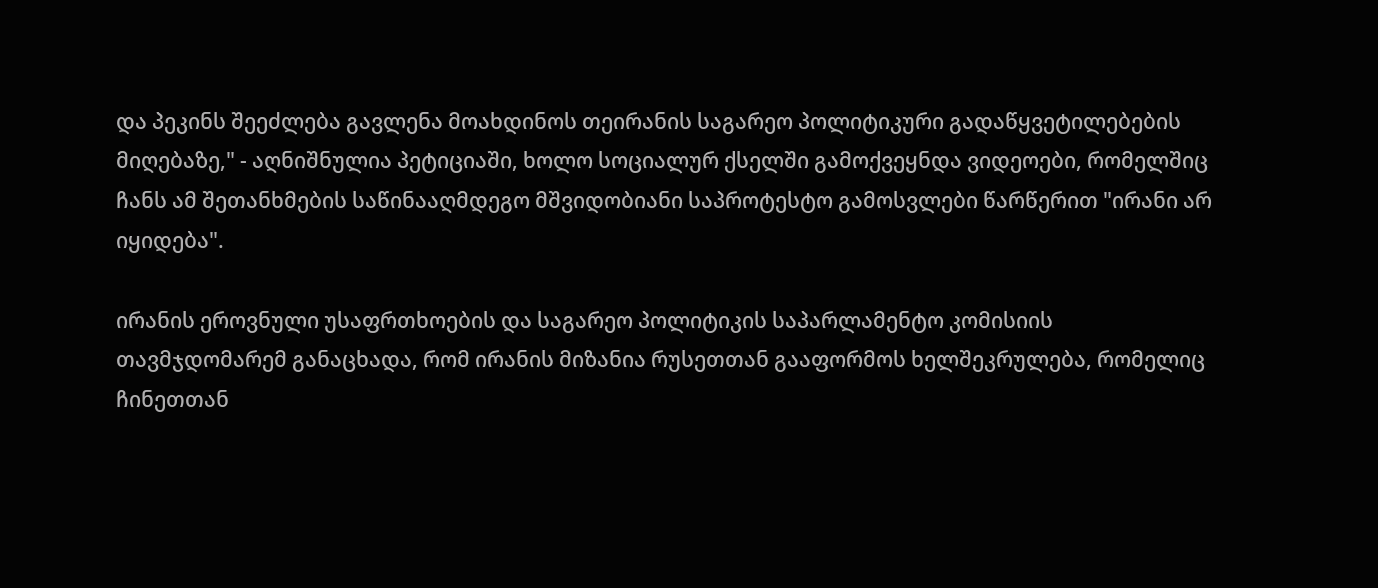და პეკინს შეეძლება გავლენა მოახდინოს თეირანის საგარეო პოლიტიკური გადაწყვეტილებების მიღებაზე," - აღნიშნულია პეტიციაში, ხოლო სოციალურ ქსელში გამოქვეყნდა ვიდეოები, რომელშიც ჩანს ამ შეთანხმების საწინააღმდეგო მშვიდობიანი საპროტესტო გამოსვლები წარწერით "ირანი არ იყიდება".

ირანის ეროვნული უსაფრთხოების და საგარეო პოლიტიკის საპარლამენტო კომისიის თავმჯდომარემ განაცხადა, რომ ირანის მიზანია რუსეთთან გააფორმოს ხელშეკრულება, რომელიც ჩინეთთან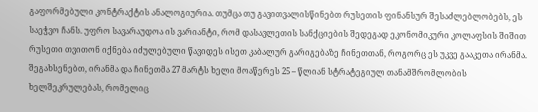გაფორმებული კონტრაქტის ანალოგიურია. თუმცა თუ გავითვალისწინებთ რუსეთის ფინანსურ შესაძლებლობებს, ეს საეჭვო ჩანს. უფრო სავარაუდოა ის ვარიანტი, რომ დასავლეთის სანქციების შედეგად ეკონომიკური კოლაფსის შიშით რუსეთი თვითონ იქნება იძულებული წავიდეს ისეთ კაბალურ გარიგებაზე ჩინეთთან, როგორც ეს უკვე გააკეთა ირანმა. შეგახსენებთ, ირანმა და ჩინეთმა 27 მარტს ხელი მოაწერეს 25 – წლიან სტრატეგიულ თანამშრომლობის ხელშეკრულებას, რომელიც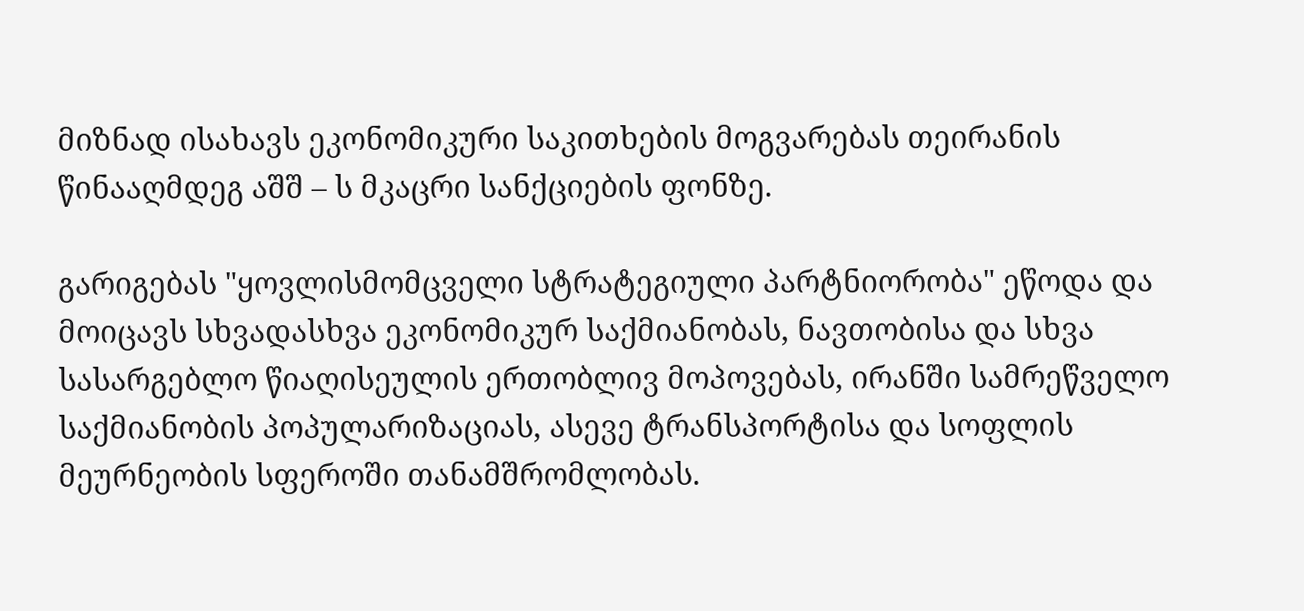მიზნად ისახავს ეკონომიკური საკითხების მოგვარებას თეირანის წინააღმდეგ აშშ – ს მკაცრი სანქციების ფონზე.

გარიგებას "ყოვლისმომცველი სტრატეგიული პარტნიორობა" ეწოდა და მოიცავს სხვადასხვა ეკონომიკურ საქმიანობას, ნავთობისა და სხვა სასარგებლო წიაღისეულის ერთობლივ მოპოვებას, ირანში სამრეწველო საქმიანობის პოპულარიზაციას, ასევე ტრანსპორტისა და სოფლის მეურნეობის სფეროში თანამშრომლობას.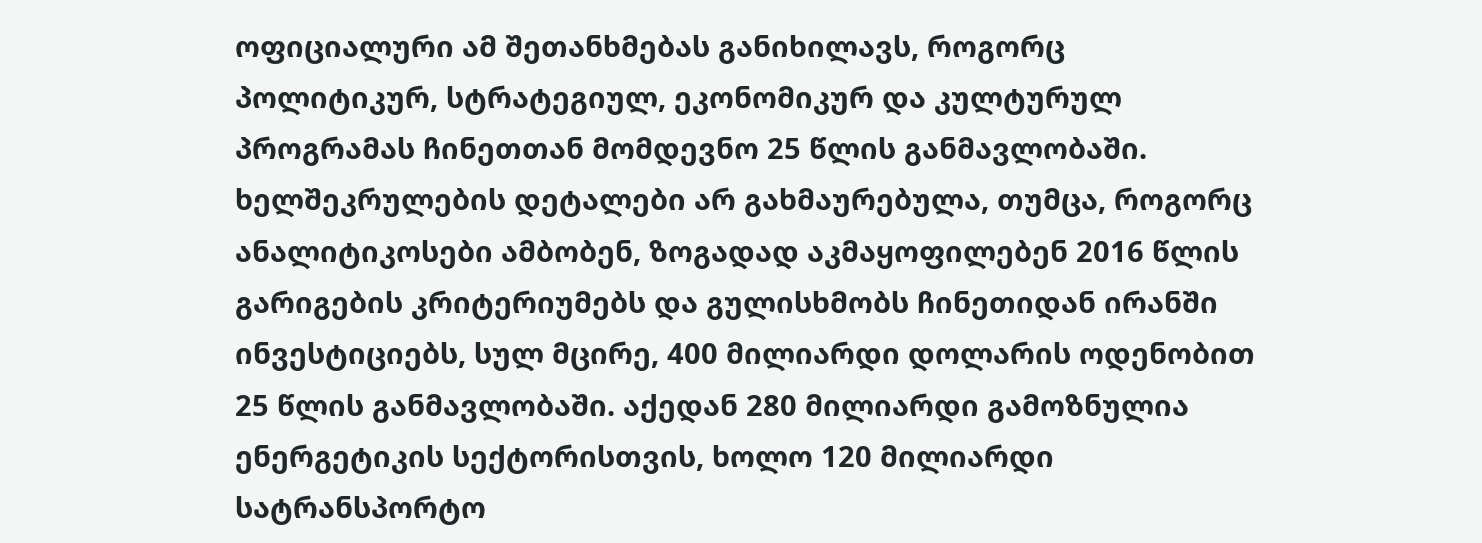ოფიციალური ამ შეთანხმებას განიხილავს, როგორც პოლიტიკურ, სტრატეგიულ, ეკონომიკურ და კულტურულ პროგრამას ჩინეთთან მომდევნო 25 წლის განმავლობაში.  ხელშეკრულების დეტალები არ გახმაურებულა, თუმცა, როგორც ანალიტიკოსები ამბობენ, ზოგადად აკმაყოფილებენ 2016 წლის გარიგების კრიტერიუმებს და გულისხმობს ჩინეთიდან ირანში ინვესტიციებს, სულ მცირე, 400 მილიარდი დოლარის ოდენობით 25 წლის განმავლობაში. აქედან 280 მილიარდი გამოზნულია ენერგეტიკის სექტორისთვის, ხოლო 120 მილიარდი სატრანსპორტო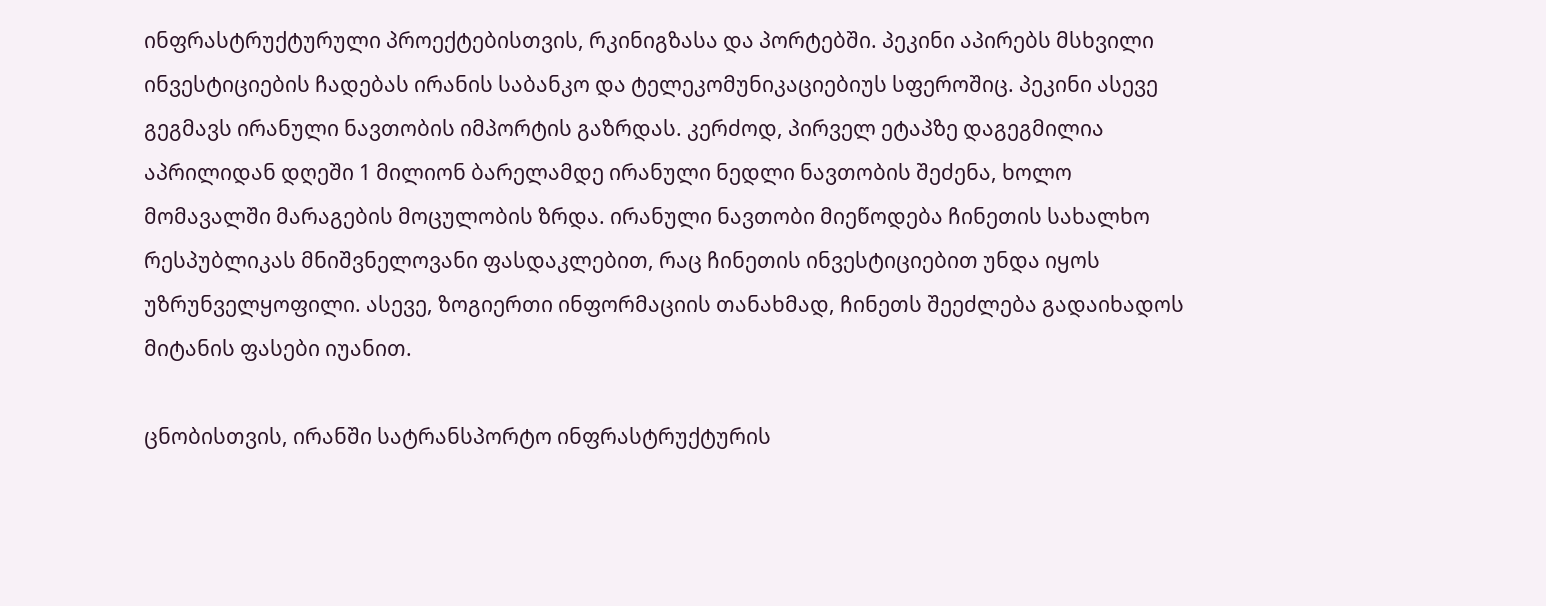ინფრასტრუქტურული პროექტებისთვის, რკინიგზასა და პორტებში. პეკინი აპირებს მსხვილი ინვესტიციების ჩადებას ირანის საბანკო და ტელეკომუნიკაციებიუს სფეროშიც. პეკინი ასევე გეგმავს ირანული ნავთობის იმპორტის გაზრდას. კერძოდ, პირველ ეტაპზე დაგეგმილია აპრილიდან დღეში 1 მილიონ ბარელამდე ირანული ნედლი ნავთობის შეძენა, ხოლო მომავალში მარაგების მოცულობის ზრდა. ირანული ნავთობი მიეწოდება ჩინეთის სახალხო რესპუბლიკას მნიშვნელოვანი ფასდაკლებით, რაც ჩინეთის ინვესტიციებით უნდა იყოს უზრუნველყოფილი. ასევე, ზოგიერთი ინფორმაციის თანახმად, ჩინეთს შეეძლება გადაიხადოს მიტანის ფასები იუანით.

ცნობისთვის, ირანში სატრანსპორტო ინფრასტრუქტურის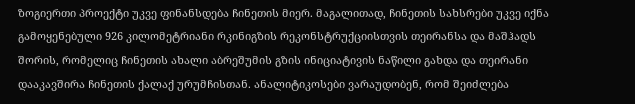ზოგიერთი პროექტი უკვე ფინანსდება ჩინეთის მიერ. მაგალითად, ჩინეთის სახსრები უკვე იქნა გამოყენებული 926 კილომეტრიანი რკინიგზის რეკონსტრუქციისთვის თეირანსა და მაშჰადს შორის, რომელიც ჩინეთის ახალი აბრეშუმის გზის ინიციატივის ნაწილი გახდა და თეირანი დააკავშირა ჩინეთის ქალაქ ურუმჩისთან. ანალიტიკოსები ვარაუდობენ, რომ შეიძლება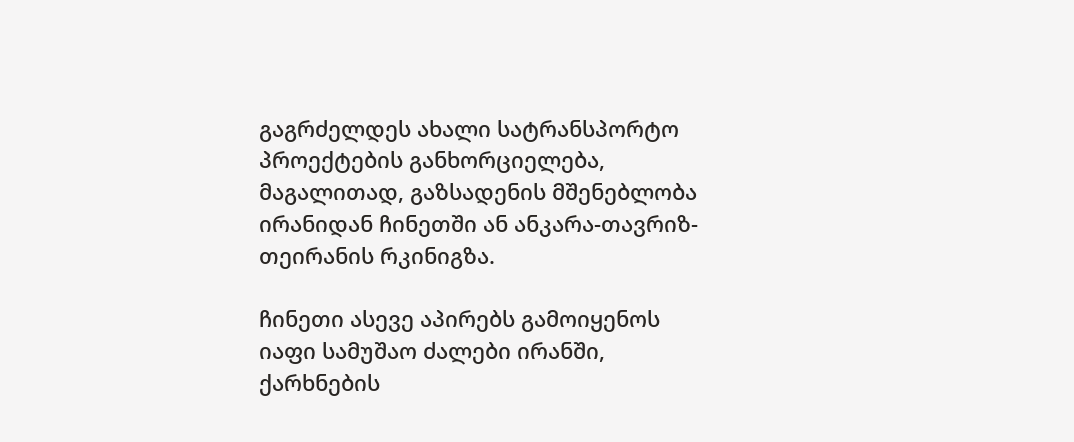გაგრძელდეს ახალი სატრანსპორტო პროექტების განხორციელება, მაგალითად, გაზსადენის მშენებლობა ირანიდან ჩინეთში ან ანკარა-თავრიზ-თეირანის რკინიგზა.

ჩინეთი ასევე აპირებს გამოიყენოს იაფი სამუშაო ძალები ირანში, ქარხნების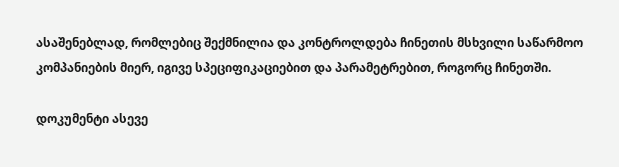ასაშენებლად, რომლებიც შექმნილია და კონტროლდება ჩინეთის მსხვილი საწარმოო კომპანიების მიერ, იგივე სპეციფიკაციებით და პარამეტრებით, როგორც ჩინეთში.

დოკუმენტი ასევე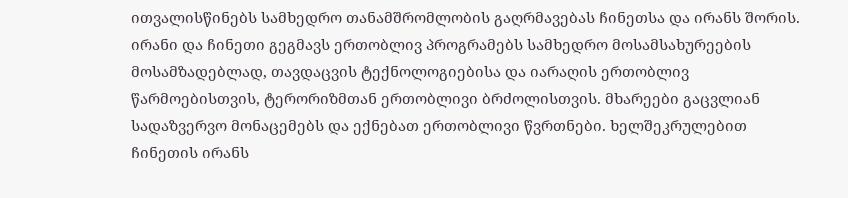ითვალისწინებს სამხედრო თანამშრომლობის გაღრმავებას ჩინეთსა და ირანს შორის. ირანი და ჩინეთი გეგმავს ერთობლივ პროგრამებს სამხედრო მოსამსახურეების მოსამზადებლად, თავდაცვის ტექნოლოგიებისა და იარაღის ერთობლივ წარმოებისთვის, ტერორიზმთან ერთობლივი ბრძოლისთვის. მხარეები გაცვლიან სადაზვერვო მონაცემებს და ექნებათ ერთობლივი წვრთნები. ხელშეკრულებით ჩინეთის ირანს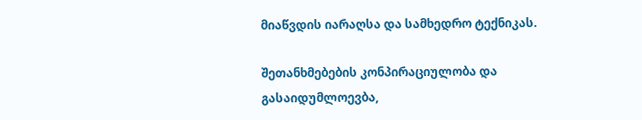მიაწვდის იარაღსა და სამხედრო ტექნიკას.

შეთანხმებების კონპირაციულობა და გასაიდუმლოევბა,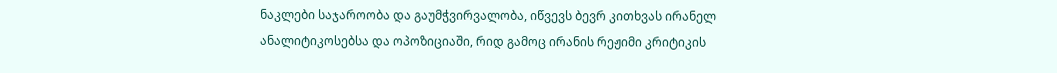ნაკლები საჯაროობა და გაუმჭვირვალობა, იწვევს ბევრ კითხვას ირანელ ანალიტიკოსებსა და ოპოზიციაში, რიდ გამოც ირანის რეჟიმი კრიტიკის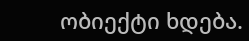ობიექტი ხდება.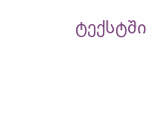ტექსტში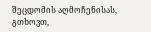შეცდომის აღმოჩენისას, გთხოვთ,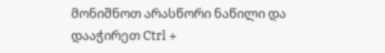მონიშნოთ არასწორი ნაწილი და დააჭირეთ Ctrl +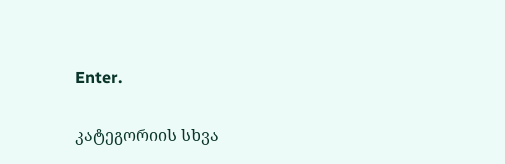Enter.

კატეგორიის სხვა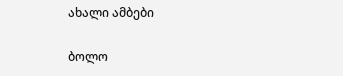ახალი ამბები

ბოლო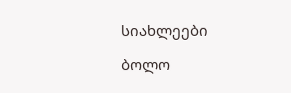სიახლეები

ბოლო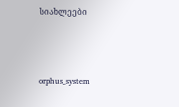სიახლეები



orphus_system